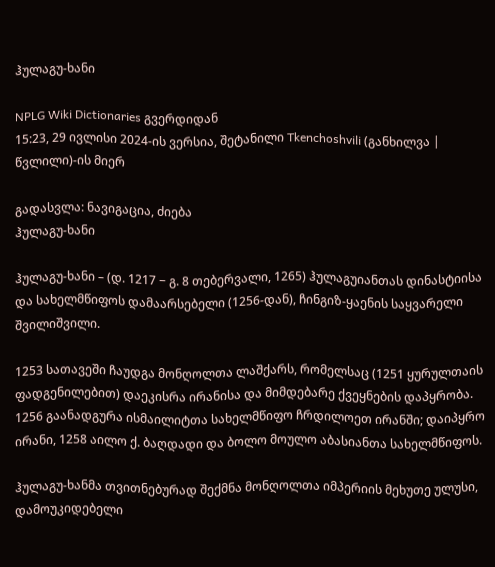ჰულაგუ-ხანი

NPLG Wiki Dictionaries გვერდიდან
15:23, 29 ივლისი 2024-ის ვერსია, შეტანილი Tkenchoshvili (განხილვა | წვლილი)-ის მიერ

გადასვლა: ნავიგაცია, ძიება
ჰულაგუ-ხანი

ჰულაგუ-ხანი – (დ. 1217 − გ. 8 თებერვალი, 1265) ჰულაგუიანთას დინასტიისა და სახელმწიფოს დამაარსებელი (1256-დან), ჩინგიზ-ყაენის საყვარელი შვილიშვილი.

1253 სათავეში ჩაუდგა მონღოლთა ლაშქარს, რომელსაც (1251 ყურულთაის ფადგენილებით) დაეკისრა ირანისა და მიმდებარე ქვეყნების დაპყრობა. 1256 გაანადგურა ისმაილიტთა სახელმწიფო ჩრდილოეთ ირანში; დაიპყრო ირანი, 1258 აილო ქ. ბაღდადი და ბოლო მოულო აბასიანთა სახელმწიფოს.

ჰულაგუ-ხანმა თვითნებურად შექმნა მონღოლთა იმპერიის მეხუთე ულუსი, დამოუკიდებელი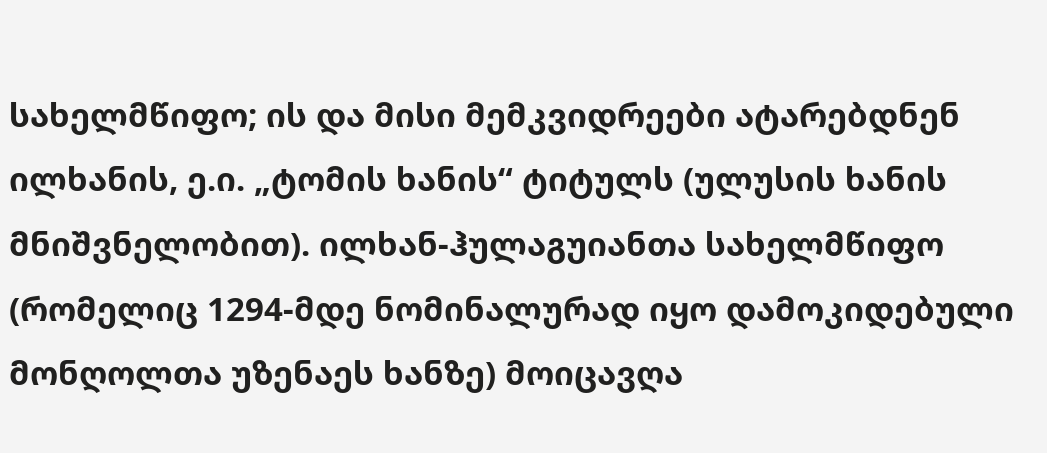სახელმწიფო; ის და მისი მემკვიდრეები ატარებდნენ ილხანის, ე.ი. „ტომის ხანის“ ტიტულს (ულუსის ხანის მნიშვნელობით). ილხან-ჰულაგუიანთა სახელმწიფო (რომელიც 1294-მდე ნომინალურად იყო დამოკიდებული მონღოლთა უზენაეს ხანზე) მოიცავღა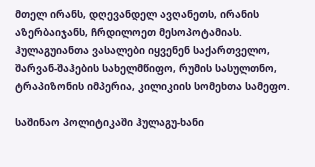მთელ ირანს, დღევანდელ ავღანეთს, ირანის აზერბაიჯანს, ჩრდილოეთ მესოპოტამიას. ჰულაგუიანთა ვასალები იყვენენ საქართველო, შარვან-შაჰების სახელმწიფო, რუმის სასულთნო, ტრაპიზონის იმპერია, კილიკიის სომეხთა სამეფო.

საშინაო პოლიტიკაში ჰულაგუ-ხანი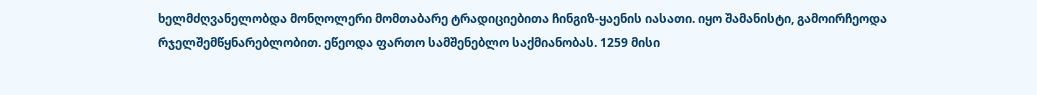ხელმძღვანელობდა მონღოლერი მომთაბარე ტრადიციებითა ჩინგიზ-ყაენის იასათი. იყო შამანისტი, გამოირჩეოდა რჯელშემწყნარებლობით. ეწეოდა ფართო სამშენებლო საქმიანობას. 1259 მისი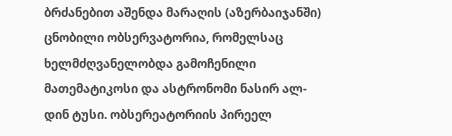ბრძანებით აშენდა მარაღის (აზერბაიჯანში) ცნობილი ობსერვატორია, რომელსაც ხელმძღვანელობდა გამოჩენილი მათემატიკოსი და ასტრონომი ნასირ ალ-დინ ტუსი. ობსერეატორიის პირეელ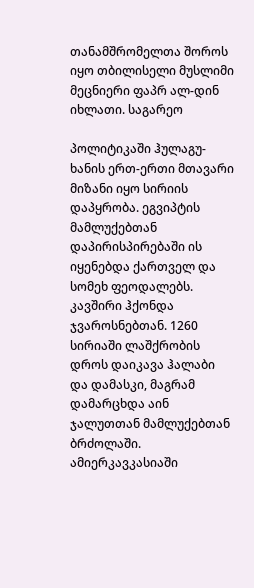თანამშრომელთა შოროს იყო თბილისელი მუსლიმი მეცნიერი ფაპრ ალ-დინ იხლათი. საგარეო

პოლიტიკაში ჰულაგუ-ხანის ერთ-ერთი მთავარი მიზანი იყო სირიის დაპყრობა. ეგვიპტის მამლუქებთან დაპირისპირებაში ის იყენებდა ქართველ და სომეხ ფეოდალებს. კავშირი ჰქონდა ჯვაროსნებთან. 1260 სირიაში ლაშქრობის დროს დაიკავა ჰალაბი და დამასკი, მაგრამ დამარცხდა აინ ჯალუთთან მამლუქებთან ბრძოლაში. ამიერკავკასიაში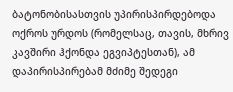ბატონობისასთვის უპირისპირდებოდა ოქროს ურდოს (რომელსაც, თავის, მხრივ კავშირი ჰქონდა ეგვიპტესთან), ამ დაპირისპირებამ მძიმე შედეგი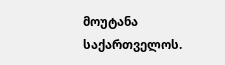მოუტანა საქართველოს.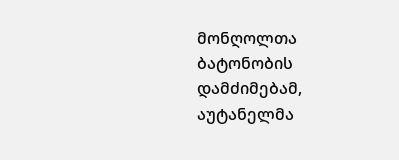მონღოლთა ბატონობის დამძიმებამ, აუტანელმა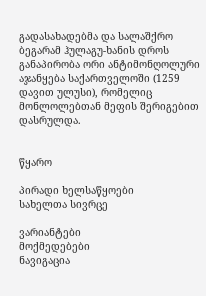გადასახადებმა და სალაშქრო ბეგარამ ჰულაგუ-ხანის დროს განაპირობა ორი ანტიმონღოლური აჯანყება საქართველოში (1259 დავით ულუსი), რომელიც მონლოლებთან მეფის შერიგებით დასრულდა.


წყარო

პირადი ხელსაწყოები
სახელთა სივრცე

ვარიანტები
მოქმედებები
ნავიგაცია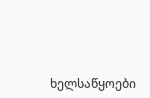ხელსაწყოები